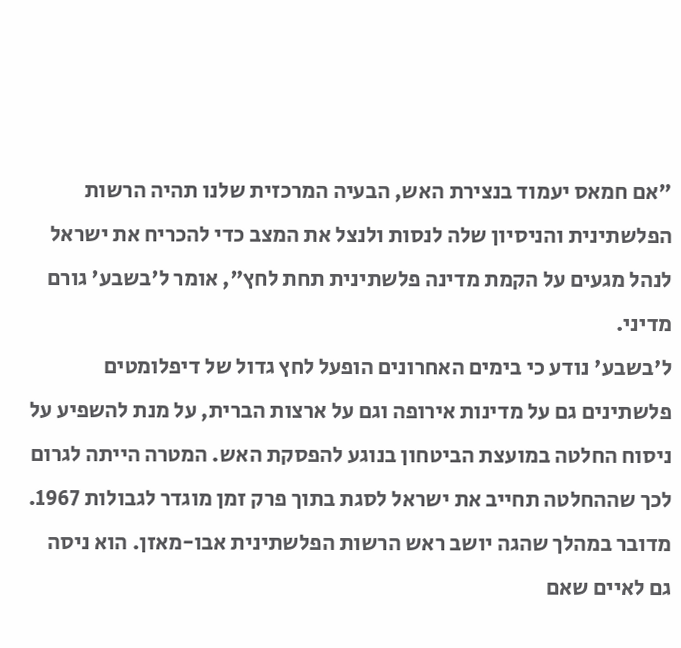"אם חמאס יעמוד בנצירת האש, הבעיה המרכזית שלנו תהיה הרשות הפלשתינית והניסיון שלה לנסות ולנצל את המצב כדי להכריח את ישראל לנהל מגעים על הקמת מדינה פלשתינית תחת לחץ", אומר ל'בשבע' גורם מדיני.
ל'בשבע' נודע כי בימים האחרונים הופעל לחץ גדול של דיפלומטים פלשתינים גם על מדינות אירופה וגם על ארצות הברית, על מנת להשפיע על ניסוח החלטה במועצת הביטחון בנוגע להפסקת האש. המטרה הייתה לגרום לכך שההחלטה תחייב את ישראל לסגת בתוך פרק זמן מוגדר לגבולות 1967. מדובר במהלך שהגה יושב ראש הרשות הפלשתינית אבו-מאזן. הוא ניסה גם לאיים שאם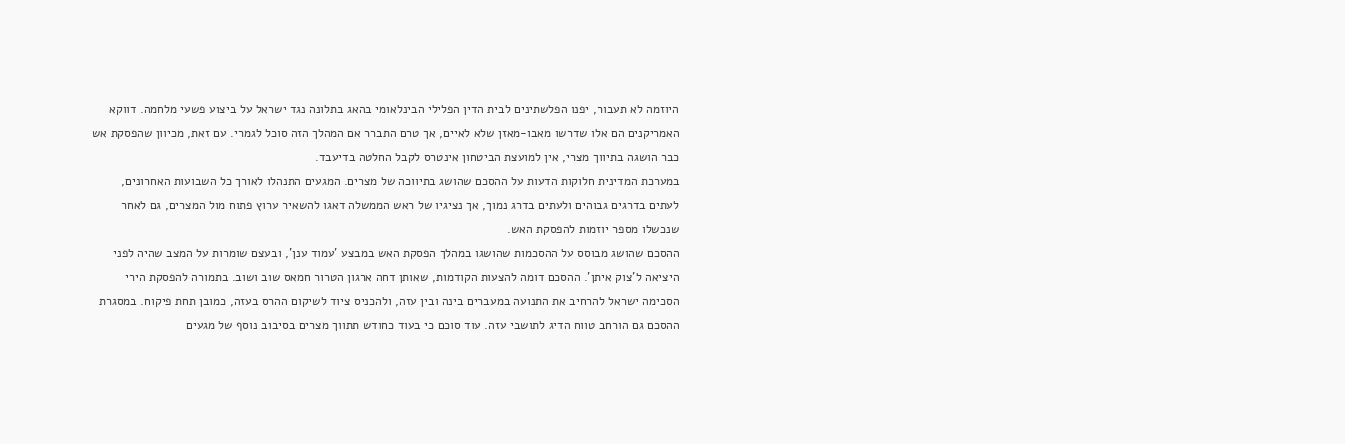היוזמה לא תעבור, יפנו הפלשתינים לבית הדין הפלילי הבינלאומי בהאג בתלונה נגד ישראל על ביצוע פשעי מלחמה. דווקא האמריקנים הם אלו שדרשו מאבו-מאזן שלא לאיים, אך טרם התברר אם המהלך הזה סוכל לגמרי. עם זאת, מכיוון שהפסקת אש כבר הושגה בתיווך מצרי, אין למועצת הביטחון אינטרס לקבל החלטה בדיעבד.
במערכת המדינית חלוקות הדעות על ההסכם שהושג בתיווכה של מצרים. המגעים התנהלו לאורך כל השבועות האחרונים, לעתים בדרגים גבוהים ולעתים בדרג נמוך, אך נציגיו של ראש הממשלה דאגו להשאיר ערוץ פתוח מול המצרים, גם לאחר שנכשלו מספר יוזמות להפסקת האש.
ההסכם שהושג מבוסס על ההסכמות שהושגו במהלך הפסקת האש במבצע 'עמוד ענן', ובעצם שומרות על המצב שהיה לפני היציאה ל'צוק איתן'. ההסכם דומה להצעות הקודמות, שאותן דחה ארגון הטרור חמאס שוב ושוב. בתמורה להפסקת הירי הסכימה ישראל להרחיב את התנועה במעברים בינה ובין עזה, ולהכניס ציוד לשיקום ההרס בעזה, כמובן תחת פיקוח. במסגרת ההסכם גם הורחב טווח הדיג לתושבי עזה. עוד סוכם כי בעוד כחודש תתווך מצרים בסיבוב נוסף של מגעים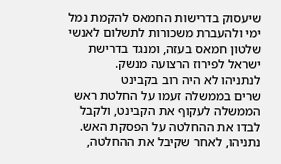שיעסוק בדרישות החמאס להקמת נמל ימי ולהעברת משכורות לתשלום לאנשי שלטון חמאס בעזה, ומנגד בדרישת ישראל לפירוז הרצועה מנשק.
לנתניהו לא היה רוב בקבינט
שרים בממשלה זעמו על החלטת ראש הממשלה לעקוף את הקבינט, ולקבל לבדו את ההחלטה על הפסקת האש. נתניהו, לאחר שקיבל את ההחלטה,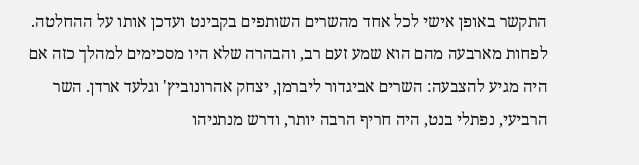התקשר באופן אישי לכל אחד מהשרים השותפים בקבינט ועדכן אותו על ההחלטה. לפחות מארבעה מהם הוא שמע זעם רב, והבהרה שלא היו מסכימים למהלך כזה אם היה מגיע להצבעה: השרים אביגדור ליברמן, יצחק אהרונוביץ' וגלעד ארדן. השר הרביעי, נפתלי בנט, היה חריף הרבה יותר, ודרש מנתניהו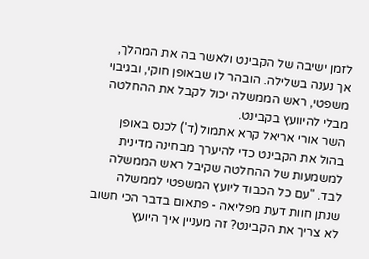לזמן ישיבה של הקבינט ולאשר בה את המהלך, אך נענה בשלילה. הובהר לו שבאופן חוקי, ובגיבוי משפטי, ראש הממשלה יכול לקבל את ההחלטה מבלי להיוועץ בקבינט.
השר אורי אריאל קרא אתמול (ד') לכנס באופן בהול את הקבינט כדי להיערך מבחינה מדינית למשמעות של ההחלטה שקיבל ראש הממשלה לבד. "עם כל הכבוד ליועץ המשפטי לממשלה שנתן חוות דעת מפליאה - פתאום בדבר הכי חשוב לא צריך את הקבינט? זה מעניין איך היועץ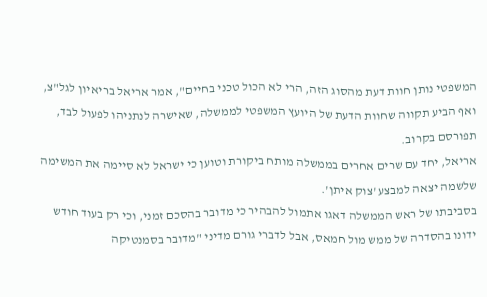המשפטי נותן חוות דעת מהסוג הזה, הרי לא הכול טכני בחיים", אמר אריאל בריאיון לגל"צ, ואף הביע תקווה שחוות הדעת של היועץ המשפטי לממשלה, שאישרה לנתניהו לפעול לבד, תפורסם בקרוב.
אריאל, יחד עם שרים אחרים בממשלה מותח ביקורת וטוען כי ישראל לא סיימה את המשימה שלשמה יצאה למבצע 'צוק איתן'.
בסביבתו של ראש הממשלה דאגו אתמול להבהיר כי מדובר בהסכם זמני, וכי רק בעוד חודש ידונו בהסדרה של ממש מול חמאס, אבל לדברי גורם מדיני "מדובר בסמנטיקה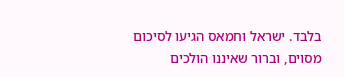בלבד. ישראל וחמאס הגיעו לסיכום מסוים, וברור שאיננו הולכים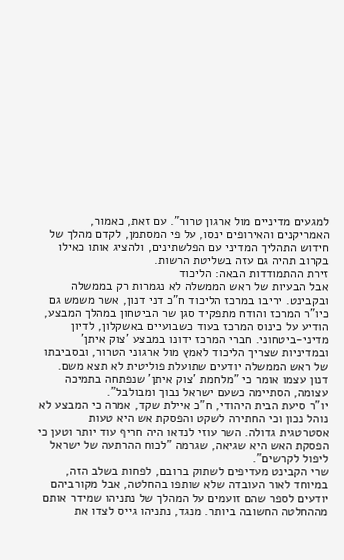למגעים מדיניים מול ארגון טרור". עם זאת, כאמור, האמריקנים והאירופים ינסו, על פי המסתמן, לקדם מהלך של חידוש התהליך המדיני עם הפלשתינים, ולהציג אותו כאילו בקרוב תהיה גם עזה בשליטת הרשות.
זירת ההתמודדות הבאה: הליכוד
אבל הבעיות של ראש הממשלה לא נגמרות רק בממשלה ובקבינט. יריבו במרכז הליכוד ח"כ דני דנון, אשר משמש גם כיו"ר המרכז והודח מתפקיד סגן שר הביטחון במהלך המבצע, הודיע על כינוס המרכז בעוד כשבועיים באשקלון, לדיון מדיני-ביטחוני. חברי המרכז ידונו במבצע 'צוק איתן' ובמדיניות שצריך הליכוד לאמץ מול ארגוני הטרור, ובסביבתו של ראש הממשלה יודעים שתועלת פוליטית לא תצא משם. דנון עצמו אומר כי "מלחמת 'צוק איתן' שנפתחה בתמיכה עצומה, הסתיימה כשעם ישראל נבוך ומבולבל".
יו"ר סיעת הבית היהודי, ח"כ איילת שקד, אמרה כי המבצע לא נוהל נכון וכי החתירה לשקט והפסקת אש היא טעות אסטרטגית גדולה. השר עוזי לנדאו היה חריף עוד יותר וטען כי הפסקת האש היא שגיאה, שגרמה "לכוח ההרתעה של ישראל ליפול לקרשים".
שרי הקבינט מעדיפים לשתוק ברובם, לפחות בשלב הזה, במיוחד לאור העובדה שלא שותפו בהחלטה, אבל מקורביהם יודעים לספר שהם זועמים על המהלך של נתניהו שמידר אותם מההחלטה החשובה ביותר. מנגד, נתניהו גייס לצדו את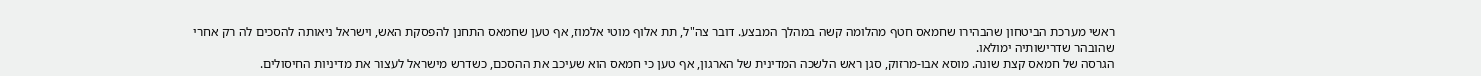ראשי מערכת הביטחון שהבהירו שחמאס חטף מהלומה קשה במהלך המבצע. דובר צה"ל, תת אלוף מוטי אלמוז, אף טען שחמאס התחנן להפסקת האש, וישראל ניאותה להסכים לה רק אחרי שהובהר שדרישותיה ימולאו.
הגרסה של חמאס קצת שונה. מוסא אבו-מרזוק, סגן ראש הלשכה המדינית של הארגון, אף טען כי חמאס הוא שעיכב את ההסכם, כשדרש מישראל לעצור את מדיניות החיסולים.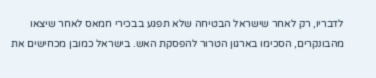לדבריו, רק לאחר שישראל הבטיחה שלא תפגע בבכירי חמאס לאחר שיצאו מהבונקרים, הסכימו בארגון הטרור להפסקת האש. בישראל כמובן מכחישים את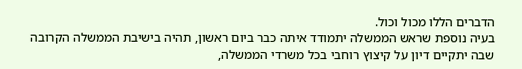הדברים הללו מכול וכול.
בעיה נוספת שראש הממשלה יתמודד איתה כבר ביום ראשון, תהיה בישיבת הממשלה הקרובה שבה יתקיים דיון על קיצוץ רוחבי בכל משרדי הממשלה,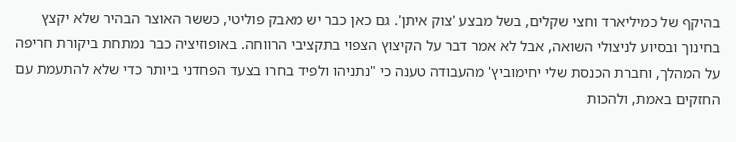בהיקף של כמיליארד וחצי שקלים, בשל מבצע 'צוק איתן'. גם כאן כבר יש מאבק פוליטי, כששר האוצר הבהיר שלא יקצץ בחינוך ובסיוע לניצולי השואה, אבל לא אמר דבר על הקיצוץ הצפוי בתקציבי הרווחה. באופוזיציה כבר נמתחת ביקורת חריפה על המהלך, וחברת הכנסת שלי יחימוביץ' מהעבודה טענה כי "נתניהו ולפיד בחרו בצעד הפחדני ביותר כדי שלא להתעמת עם החזקים באמת, ולהכות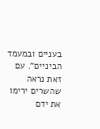בעניים ובמעמד הביניים". עם זאת נראה שהשרים ירימו את ידם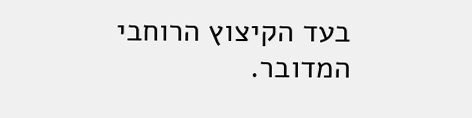בעד הקיצוץ הרוחבי המדובר.